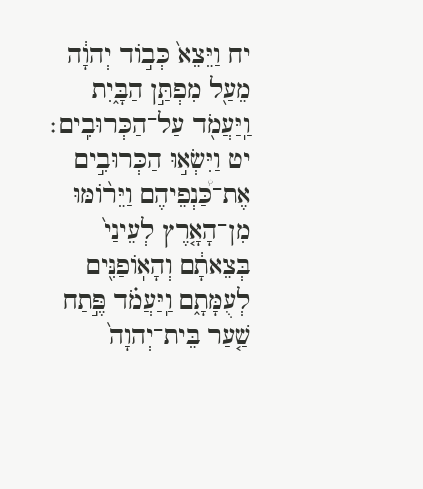יח וַיֵּצֵא֙ כְּב֣וֹד יְהוָ֔ה מֵעַ֖ל מִפְתַּ֣ן הַבָּ֑יִת וַֽיַּעֲמֹ֖ד עַל־הַכְּרוּבִֽים׃ יט וַיִּשְׂא֣וּ הַכְּרוּבִ֣ים אֶת־כַּ֠נְפֵיהֶם וַיֵּר֨וֹמּוּ מִן־הָאָ֤רֶץ לְעֵינַי֙ בְּצֵאתָ֔ם וְהָאֽוֹפַנִּ֖ים לְעֻמָּתָ֑ם וַֽיַּעֲמֹ֗ד פֶּ֣תַח שַׁ֤עַר בֵּית־יְהוָה֙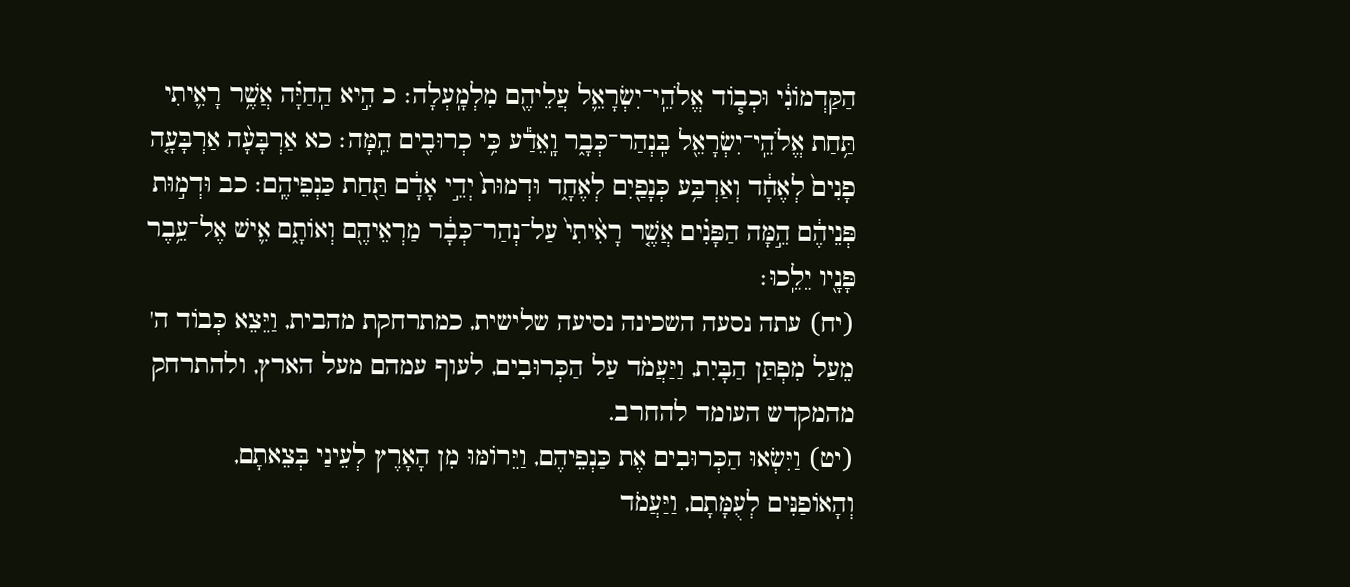הַקַּדְמוֹנִ֔י וּכְב֧וֹד אֱלֹהֵֽי־יִשְׂרָאֵ֛ל עֲלֵיהֶ֖ם מִלְמָֽעְלָה׃ כ הִ֣יא הַֽחַיָּ֗ה אֲשֶׁ֥ר רָאִ֛יתִי תַּ֥חַת אֱלֹהֵֽי־יִשְׂרָאֵ֖ל בִּֽנְהַר־כְּבָ֑ר וָֽאֵדַ֕ע כִּ֥י כְרוּבִ֖ים הֵֽמָּה׃ כא אַרְבָּעָ֨ה אַרְבָּעָ֤ה פָנִים֙ לְאֶחָ֔ד וְאַרְבַּ֥ע כְּנָפַ֖יִם לְאֶחָ֑ד וּדְמוּת֙ יְדֵ֣י אָדָ֔ם תַּ֖חַת כַּנְפֵיהֶֽם׃ כב וּדְמ֣וּת פְּנֵיהֶ֔ם הֵ֣מָּה הַפָּנִ֗ים אֲשֶׁ֤ר רָאִ֨יתִי֙ עַל־נְהַר־כְּבָ֔ר מַרְאֵיהֶ֖ם וְאוֹתָ֑ם אִ֛ישׁ אֶל־עֵ֥בֶר פָּנָ֖יו יֵלֵֽכוּ׃
(יח) עתה נסעה השכינה נסיעה שלישית, כמתרחקת מהבית, וַיֵּצֵא כְּבוֹד ה' מֵעַל מִפְתַּן הַבָּיִת, וַיַּעֲמֹד עַל הַכְּרוּבִים, לעוף עמהם מעל הארץ, ולהתרחק מהמקדש העומד להחרב.
(יט) וַיִּשְׂאוּ הַכְּרוּבִים אֶת כַּנְפֵיהֶם, וַיֵּרוֹמּוּ מִן הָאָרֶץ לְעֵינַי בְּצֵאתָם, וְהָאוֹפַנִּים לְעֻמָּתָם, וַיַּעֲמֹד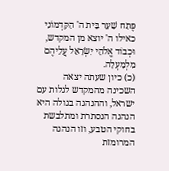פֶּתַח שַׁעַר בֵּית ה' הַקַּדְמוֹנִי כאילו ה' יוצא מן המקדש, וּכְבוֹד אֱלֹהֵי יִשְׂרָאֵל עֲלֵיהֶם מִלְמָעְלָה.
(כ) כיון שעתה יצאה השכינה מהמקדש לגלות עם ישראל, וההנהגה בגולה היא הנהגה הנסתרת ומתלבשת בחוקי הטבע, וזו הנהגה המרומזת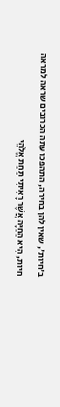ב'חיות', שאין להן בחירה, התהפכו עתה הכרובים שראה למראה חיות, הִיא הַחַיָּה אֲשֶׁר רָאִיתִי תַּחַת אֱלֹהֵי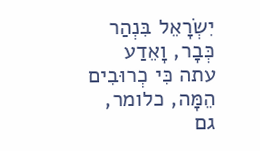יִשְׂרָאֵל בִּנְהַר כְּבָר, וָאֵדַע עתה כִּי כְרוּבִים הֵמָּה, כלומר, גם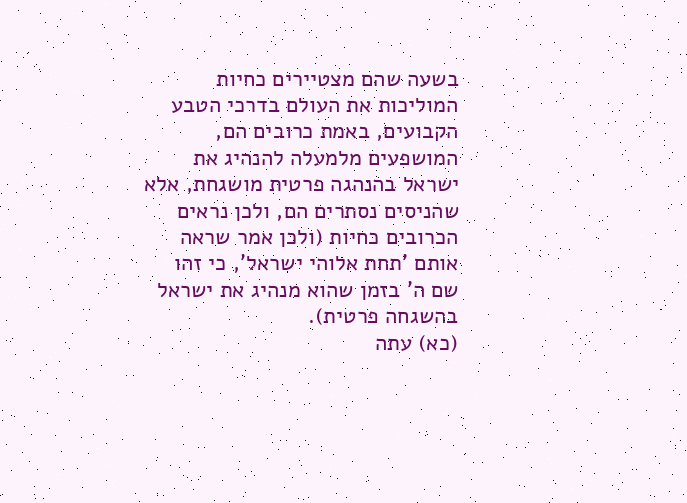בשעה שהם מצטיירים כחיות המוליכות את העולם בדרכי הטבע הקבועים, באמת כרובים הם, המושפעים מלמעלה להנהיג את ישראל בהנהגה פרטית מושגחת, אלא שהניסים נסתרים הם, ולכן נראים הכרובים כחיות (ולכן אמר שראה אותם 'תחת אלוהי ישראל', כי זהו שם ה' בזמן שהוא מנהיג את ישראל בהשגחה פרטית).
(כא) עתה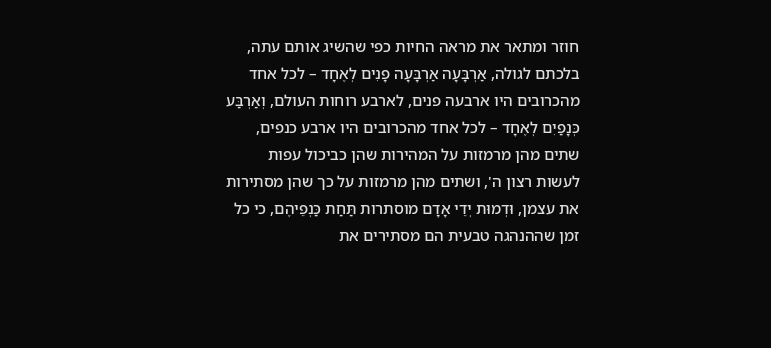חוזר ומתאר את מראה החיות כפי שהשיג אותם עתה, בלכתם לגולה, אַרְבָּעָה אַרְבָּעָה פָנִים לְאֶחָד – לכל אחד מהכרובים היו ארבעה פנים, לארבע רוחות העולם, וְאַרְבַּע כְּנָפַיִם לְאֶחָד – לכל אחד מהכרובים היו ארבע כנפים, שתים מהן מרמזות על המהירות שהן כביכול עפות לעשות רצון ה', ושתים מהן מרמזות על כך שהן מסתירות את עצמן, וּדְמוּת יְדֵי אָדָם מוסתרות תַּחַת כַּנְפֵיהֶם, כי כל זמן שההנהגה טבעית הם מסתירים את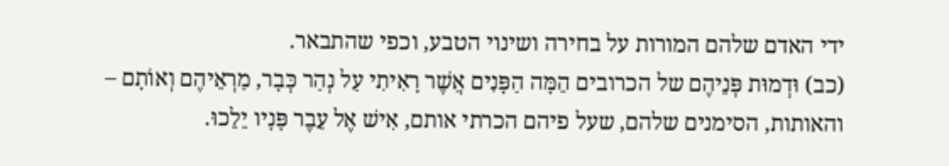ידי האדם שלהם המורות על בחירה ושינוי הטבע, וכפי שהתבאר.
(כב) וּדְמוּת פְּנֵיהֶם של הכרובים הֵמָּה הַפָּנִים אֲשֶׁר רָאִיתִי עַל נְהַר כְּבָר, מַרְאֵיהֶם וְאוֹתָם – והאותות, הסימנים שלהם, שעל פיהם הכרתי אותם, אִישׁ אֶל עֵבֶר פָּנָיו יֵלֵכוּ.